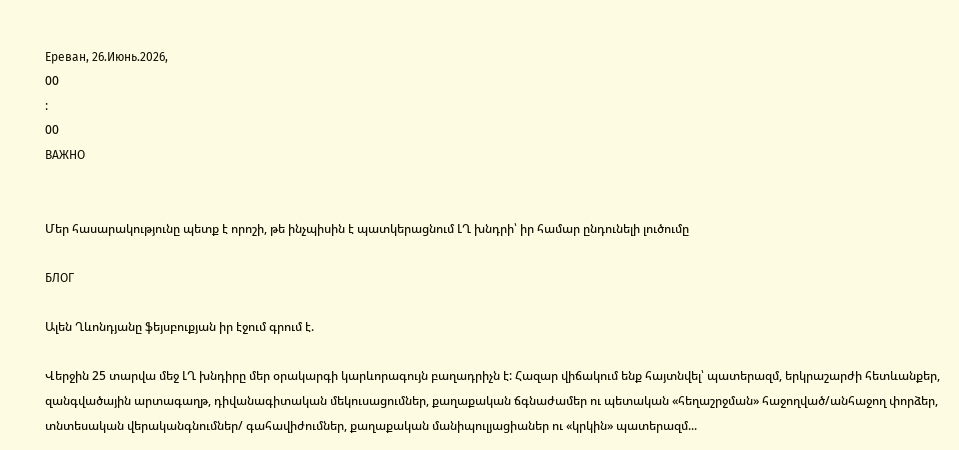Ереван, 26.Июнь.2026,
00
:
00
ВАЖНО


Մեր հասարակությունը պետք է որոշի, թե ինչպիսին է պատկերացնում ԼՂ խնդրի՝ իր համար ընդունելի լուծումը

БЛОГ

Ալեն Ղևոնդյանը ֆեյսբուքյան իր էջում գրում է.

Վերջին 25 տարվա մեջ ԼՂ խնդիրը մեր օրակարգի կարևորագույն բաղադրիչն է: Հազար վիճակում ենք հայտնվել՝ պատերազմ, երկրաշարժի հետևանքեր, զանգվածային արտագաղթ, դիվանագիտական մեկուսացումներ, քաղաքական ճգնաժամեր ու պետական «հեղաշրջման» հաջողված/անհաջող փորձեր, տնտեսական վերականգնումներ/ գահավիժումներ, քաղաքական մանիպուլյացիաներ ու «կրկին» պատերազմ...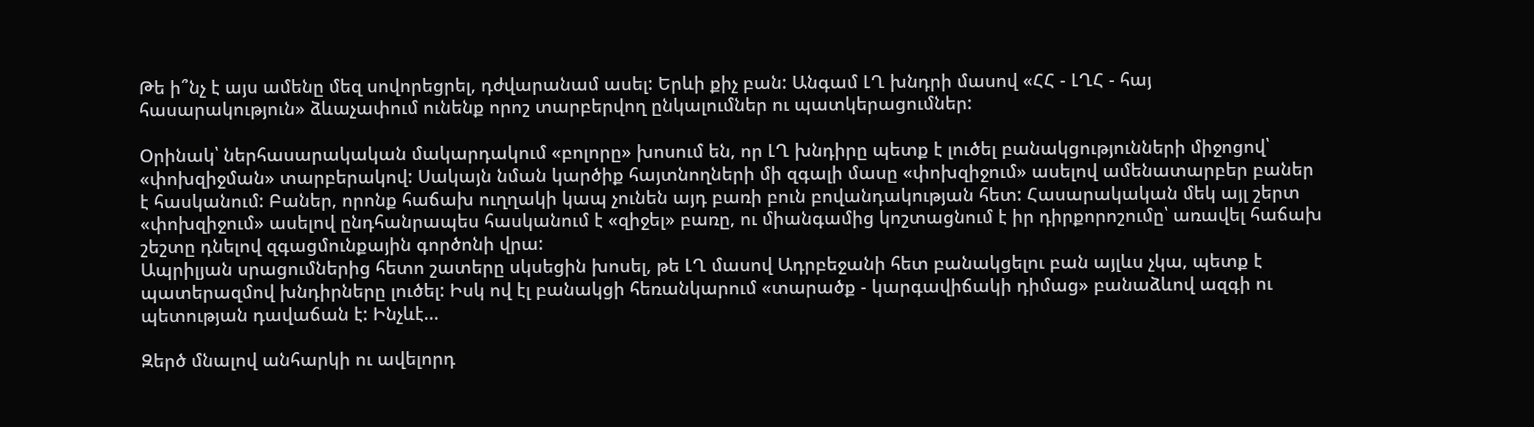Թե ի՞նչ է այս ամենը մեզ սովորեցրել, դժվարանամ ասել: Երևի քիչ բան: Անգամ ԼՂ խնդրի մասով «ՀՀ - ԼՂՀ - հայ հասարակություն» ձևաչափում ունենք որոշ տարբերվող ընկալումներ ու պատկերացումներ:

Օրինակ՝ ներհասարակական մակարդակում «բոլորը» խոսում են, որ ԼՂ խնդիրը պետք է լուծել բանակցությունների միջոցով՝ «փոխզիջման» տարբերակով: Սակայն նման կարծիք հայտնողների մի զգալի մասը «փոխզիջում» ասելով ամենատարբեր բաներ է հասկանում: Բաներ, որոնք հաճախ ուղղակի կապ չունեն այդ բառի բուն բովանդակության հետ: Հասարակական մեկ այլ շերտ «փոխզիջում» ասելով ընդհանրապես հասկանում է «զիջել» բառը, ու միանգամից կոշտացնում է իր դիրքորոշումը՝ առավել հաճախ շեշտը դնելով զգացմունքային գործոնի վրա:
Ապրիլյան սրացումներից հետո շատերը սկսեցին խոսել, թե ԼՂ մասով Ադրբեջանի հետ բանակցելու բան այլևս չկա, պետք է պատերազմով խնդիրները լուծել: Իսկ ով էլ բանակցի հեռանկարում «տարածք - կարգավիճակի դիմաց» բանաձևով ազգի ու պետության դավաճան է: Ինչևէ...

Զերծ մնալով անհարկի ու ավելորդ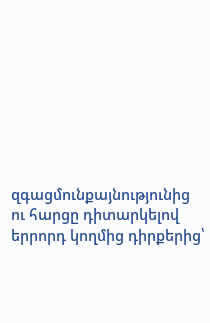զգացմունքայնությունից ու հարցը դիտարկելով երրորդ կողմից դիրքերից՝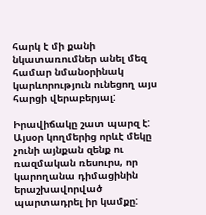հարկ է մի քանի նկատառումներ անել մեզ համար նմանօրինակ կարևորություն ունեցող այս հարցի վերաբերյալ:

Իրավիճակը շատ պարզ է: Այսօր կողմերից որևէ մեկը չունի այնքան զենք ու ռազմական ռեսուրս, որ կարողանա դիմացինին երաշխավորված պարտադրել իր կամքը: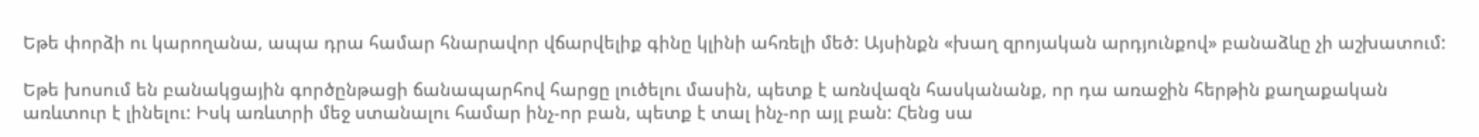Եթե փորձի ու կարողանա, ապա դրա համար հնարավոր վճարվելիք գինը կլինի ահռելի մեծ: Այսինքն «խաղ զրոյական արդյունքով» բանաձևը չի աշխատում:

Եթե խոսում են բանակցային գործընթացի ճանապարհով հարցը լուծելու մասին, պետք է առնվազն հասկանանք, որ դա առաջին հերթին քաղաքական առևտուր է լինելու: Իսկ առևտրի մեջ ստանալու համար ինչ-որ բան, պետք է տալ ինչ-որ այլ բան: Հենց սա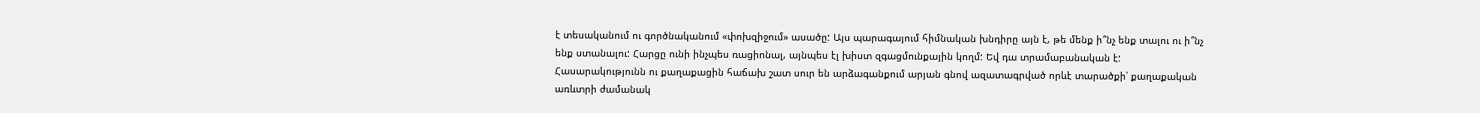է տեսականում ու գործնականում «փոխզիջում» ասածը: Այս պարագայում հիմնական խնդիրը այն է, թե մենք ի՞նչ ենք տալու ու ի՞նչ ենք ստանալու: Հարցը ունի ինչպես ռացիոնալ, այնպես էլ խիստ զգացմունքային կողմ: Եվ դա տրամաբանական է: Հասարակությունն ու քաղաքացին հաճախ շատ սուր են արձագանքում արյան գնով ազատագրված որևէ տարածքի՝ քաղաքական առևտրի ժամանակ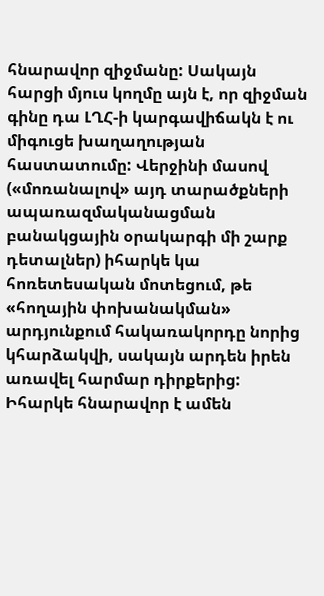հնարավոր զիջմանը: Սակայն հարցի մյուս կողմը այն է, որ զիջման գինը դա ԼՂՀ-ի կարգավիճակն է ու միգուցե խաղաղության հաստատումը: Վերջինի մասով («մոռանալով» այդ տարածքների ապառազմականացման բանակցային օրակարգի մի շարք դետալներ) իհարկե կա հոռետեսական մոտեցում, թե «հողային փոխանակման» արդյունքում հակառակորդը նորից կհարձակվի, սակայն արդեն իրեն առավել հարմար դիրքերից: Իհարկե հնարավոր է ամեն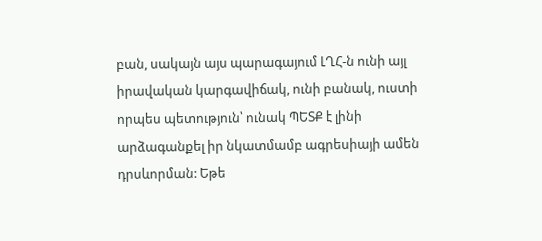բան, սակայն այս պարագայում ԼՂՀ-ն ունի այլ իրավական կարգավիճակ, ունի բանակ, ուստի որպես պետություն՝ ունակ ՊԵՏՔ է լինի արձագանքել իր նկատմամբ ագրեսիայի ամեն դրսևորման: Եթե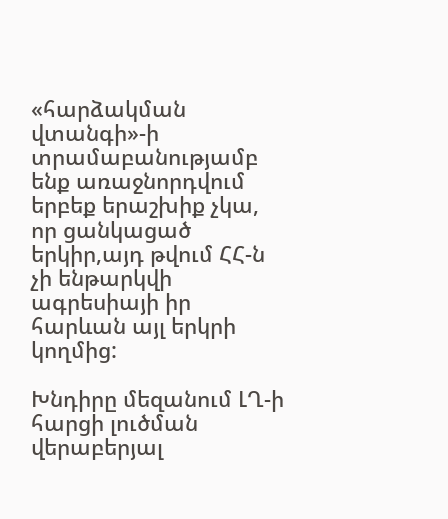«հարձակման վտանգի»-ի տրամաբանությամբ ենք առաջնորդվում երբեք երաշխիք չկա, որ ցանկացած երկիր,այդ թվում ՀՀ-ն չի ենթարկվի ագրեսիայի իր հարևան այլ երկրի կողմից:

Խնդիրը մեզանում ԼՂ-ի հարցի լուծման վերաբերյալ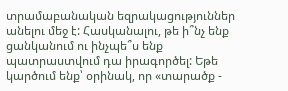տրամաբանական եզրակացություններ անելու մեջ է: Հասկանալու, թե ի՞նչ ենք ցանկանում ու ինչպե՞ս ենք պատրաստվում դա իրագործել: Եթե կարծում ենք՝ օրինակ, որ «տարածք -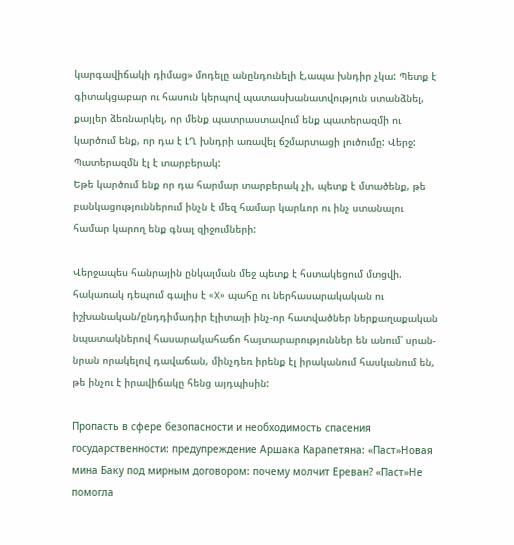կարգավիճակի դիմաց» մոդելը անընդունելի է,ապա խնդիր չկա: Պետք է գիտակցաբար ու հասուն կերպով պատասխանատվություն ստանձնել, քայլեր ձեռնարկել, որ մենք պատրաստավում ենք պատերազմի ու կարծում ենք, որ դա է ԼՂ խնդրի առավել ճշմարտացի լուծումը: Վերջ: Պատերազմն էլ է տարբերակ:
Եթե կարծում ենք որ դա հարմար տարբերակ չի, պետք է մտածենք, թե բանկացություններում ինչն է մեզ համար կարևոր ու ինչ ստանալու համար կարող ենք գնալ զիջումների:

Վերջապես հանրային ընկալման մեջ պետք է հստակեցում մտցվի. հակառակ դեպում գալիս է «X» պահը ու ներհասարակական ու իշխանական/ընդդիմադիր էլիտայի ինչ-որ հատվածներ ներքաղաքական նպատակներով հասարակահաճո հայտարարություններ են անում՝ սրան-նրան որակելով դավաճան, մինչդեռ իրենք էլ իրականում հասկանում են, թե ինչու է իրավիճակը հենց այդպիսին:

Пропасть в сфере безопасности и необходимость спасения государственности: предупреждение Аршака Карапетяна: «Паст»Новая мина Баку под мирным договором: почему молчит Ереван? «Паст»Не помогла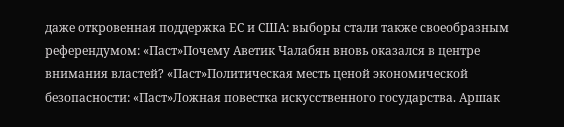даже откровенная поддержка ЕС и США: выборы стали также своеобразным референдумом: «Паст»Почему Аветик Чалабян вновь оказался в центре внимания властей? «Паст»Политическая месть ценой экономической безопасности: «Паст»Ложная повестка искусственного государства. Аршак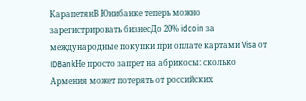КарапетянВ Юнибанке теперь можно зарегистрировать бизнесДо 20% idcoin за международные покупки при оплате картами Visa от IDBankНе просто запрет на абрикосы: сколько Армения может потерять от российских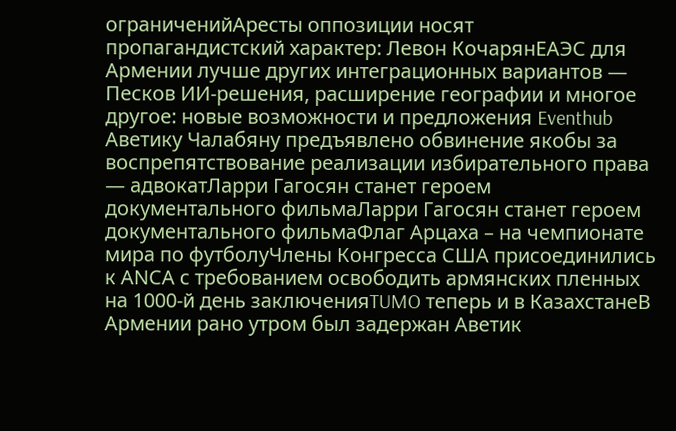ограниченийАресты оппозиции носят пропагандистский характер: Левон КочарянЕАЭС для Армении лучше других интеграционных вариантов — Песков ИИ-решения, расширение географии и многое другое: новые возможности и предложения Eventhub Аветику Чалабяну предъявлено обвинение якобы за воспрепятствование реализации избирательного права — адвокатЛарри Гагосян станет героем документального фильмаЛарри Гагосян станет героем документального фильмаФлаг Арцаха – на чемпионате мира по футболуЧлены Конгресса США присоединились к АNCА с требованием освободить армянских пленных на 1000-й день заключенияTUMO теперь и в КазахстанеВ Армении рано утром был задержан Аветик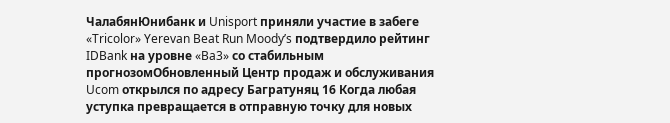ЧалабянЮнибанк и Unisport приняли участие в забеге «Tricolor» Yerevan Beat Run Moody’s подтвердило рейтинг IDBank на уровне «Ba3» со стабильным прогнозомОбновленный Центр продаж и обслуживания Ucom открылся по адресу Багратуняц 16 Когда любая уступка превращается в отправную точку для новых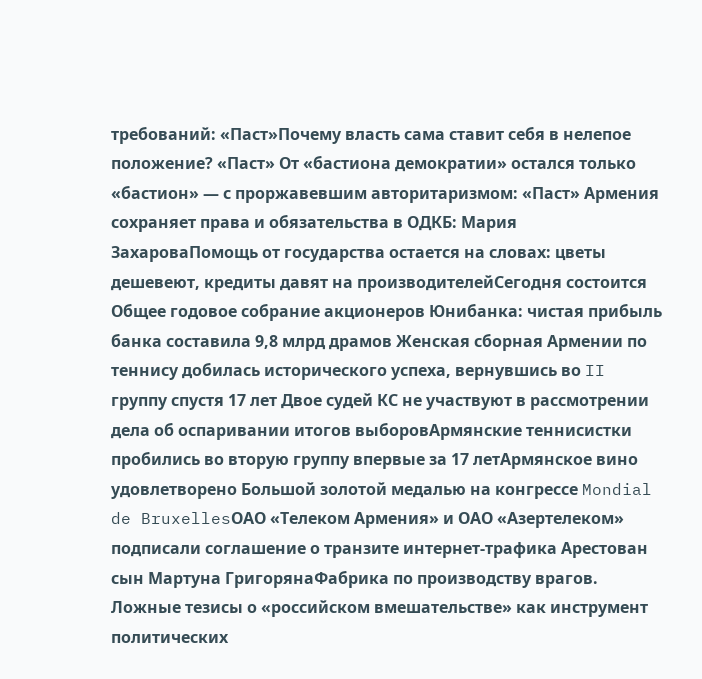требований: «Паст»Почему власть сама ставит себя в нелепое положение? «Паст» От «бастиона демократии» остался только «бастион» — с проржавевшим авторитаризмом: «Паст» Армения сохраняет права и обязательства в ОДКБ: Мария ЗахароваПомощь от государства остается на словах: цветы дешевеют, кредиты давят на производителейСегодня состоится Общее годовое собрание акционеров Юнибанка: чистая прибыль банка составила 9,8 млрд драмов Женская сборная Армении по теннису добилась исторического успеха, вернувшись во II группу спустя 17 лет Двое судей КС не участвуют в рассмотрении дела об оспаривании итогов выборовАрмянские теннисистки пробились во вторую группу впервые за 17 летАрмянское вино удовлетворено Большой золотой медалью на конгрессе Mondial de BruxellesОАО «Телеком Армения» и ОАО «Азертелеком» подписали соглашение о транзите интернет-трафика Арестован сын Мартуна ГригорянаФабрика по производству врагов. Ложные тезисы о «российском вмешательстве» как инструмент политических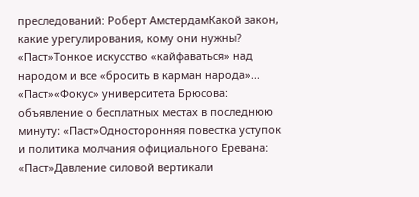преследований: Роберт АмстердамКакой закон, какие урегулирования, кому они нужны? «Паст»Тонкое искусство «кайфаваться» над народом и все «бросить в карман народа»... «Паст»«Фокус» университета Брюсова: объявление о бесплатных местах в последнюю минуту։ «Паст»Односторонняя повестка уступок и политика молчания официального Еревана: «Паст»Давление силовой вертикали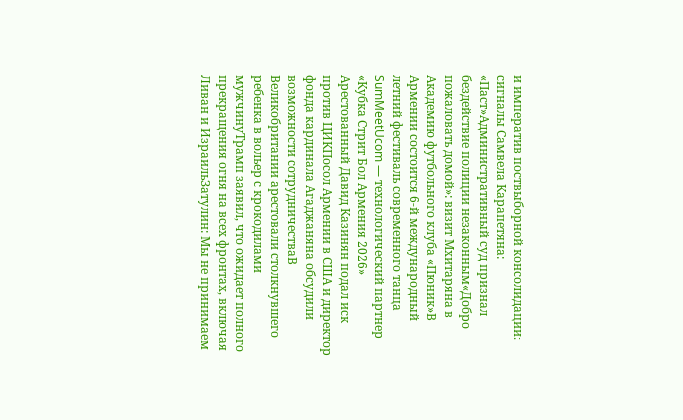и императив поствыборной консолидации։ сигналы Самвела Карапетяна: «Паст»Административный суд признал бездействие полиции незаконным«Добро пожаловать домой»: визит Мхитаряна в Академию футбольного клуба «Пюник»В Армении состоится 6-й международный летний фестиваль современного танца SumMeetUcom — технологический партнер «Кубка Стрит Бол Армения 2026» Арестованный Давид Казинян подал иск против ЦИКПосол Армении в США и директор фонда кардинала Агаджаняна обсудили возможности сотрудничестваВ Великобритании арестовали столкнувшего ребенка в вольер с крокодилами мужчинуТрамп заявил, что ожидает полного прекращения огня на всех фронтах, включая Ливан и ИзраильЗатулин: Мы не принимаем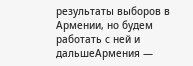результаты выборов в Армении, но будем работать с ней и дальшеАрмения —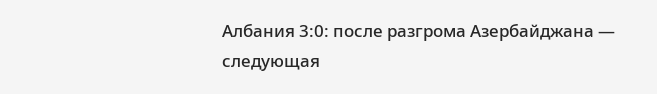Албания 3:0: после разгрома Азербайджана — следующая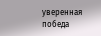уверенная победа